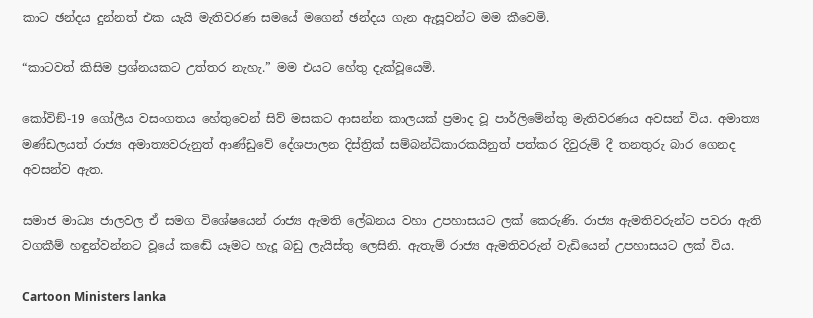කාට ඡන්දය දුන්නත් එක යැයි මැතිවරණ සමයේ මගෙන් ඡන්දය ගැන ඇසූවන්ට මම කීවෙමි.

“කාටවත් කිසිම ප්‍රශ්නයකට උත්තර නැහැ.” මම එයට හේතු දැක්වූයෙමි.

කෝවිඞ්-19 ගෝලීය වසංගතය හේතුවෙන් සිව් මසකට ආසන්න කාලයක් ප්‍රමාද වූ පාර්ලිමේන්තු මැතිවරණය අවසන් විය. අමාත්‍ය මණ්ඩලයත් රාජ්‍ය අමාත්‍යවරුනුත් ආණ්ඩුවේ දේශපාලන දිස්ත්‍රික් සම්බන්ධිකාරකයිනුත් පත්කර දිවුරුම් දී තනතුරු බාර ගෙනද අවසන්ව ඇත.

සමාජ මාධ්‍ය ජාලවල ඒ සමග විශේෂයෙන් රාජ්‍ය ඇමති ලේඛනය වහා උපහාසයට ලක් කෙරුණි. රාජ්‍ය ඇමතිවරුන්ට පවරා ඇති වගකීම් හඳුන්වන්නට වූයේ කඬේ යෑමට හැදූ බඩු ලැයිස්තු ලෙසිනි. ඇතැම් රාජ්‍ය ඇමතිවරුන් වැඩියෙන් උපහාසයට ලක් විය.

Cartoon Ministers lanka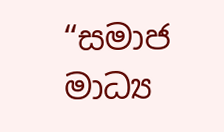“සමාජ මාධ්‍ය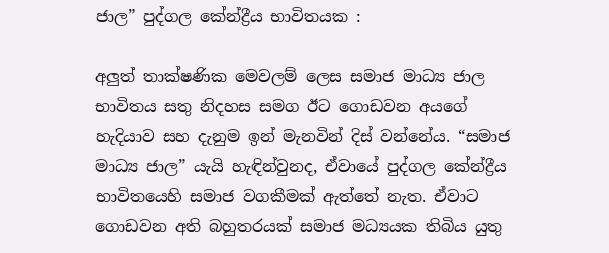ජාල” පුද්ගල කේන්ද්‍රීය භාවිතයක :

අලුත් තාක්ෂණික මෙවලම් ලෙස සමාජ මාධ්‍ය ජාල භාවිතය සතු නිදහස සමග ඊට ගොඩවන අයගේ හැදියාව සහ දැනුම ඉන් මැනවින් දිස් වන්නේය. “සමාජ මාධ්‍ය ජාල” යැයි හැඳින්වුනද, ඒවායේ පුද්ගල කේන්ද්‍රීය භාවිතයෙහි සමාජ වගකීමක් ඇත්තේ නැත. ඒවාට ගොඩවන අති බහුතරයක් සමාජ මධ්‍යයක තිබිය යුතු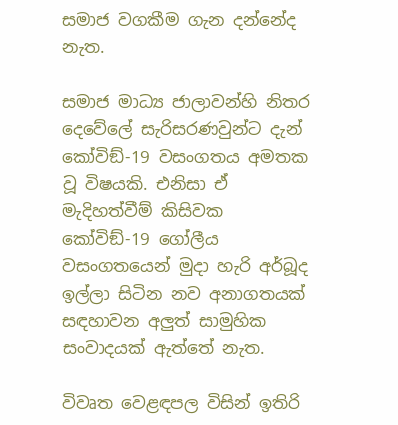සමාජ වගකීම ගැන දන්නේද නැත.

සමාජ මාධ්‍ය ජාලාවන්හි නිතර දෙවේලේ සැරිසරණවුන්ට දැන් කෝවිඞ්-19 වසංගතය අමතක වූ විෂයකි. එනිසා ඒ මැදිහත්වීම් කිසිවක කෝවිඞ්-19 ගෝලීය වසංගතයෙන් මුදා හැරි අර්බූද ඉල්ලා සිටින නව අනාගතයක් සඳහාවන අලුත් සාමුහික සංවාදයක් ඇත්තේ නැත.

විවෘත වෙළඳපල විසින් ඉතිරි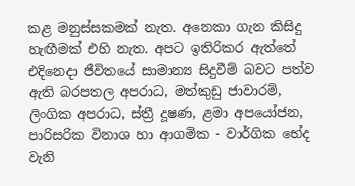කළ මනුස්සකමක් නැත. අනෙකා ගැන කිසිදු හැඟීමක් එහි නැත. අපට ඉතිරිකර ඇත්තේ එදිනෙදා ජීවිතයේ සාමාන්‍ය සිදුවීම් බවට පත්ව ඇති බරපතල අපරාධ, මත්කුඩු ජාවාරම්, ලිංගික අපරාධ, ස්ත්‍රී දූෂණ, ළමා අපයෝජන, පාරිසරික විනාශ හා ආගමික - වාර්ගික භේද වැනි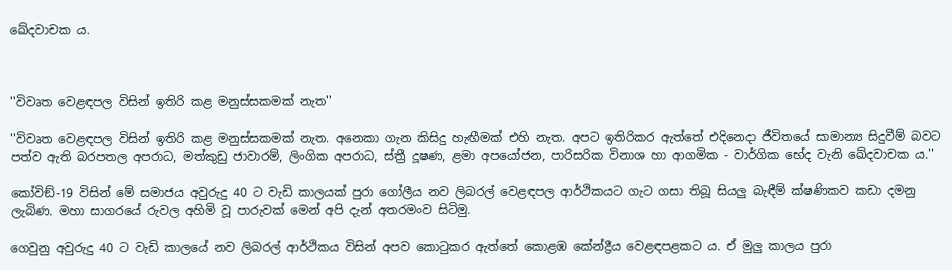ඛේදවාචක ය.



''විවෘත වෙළඳපල විසින් ඉතිරි කළ මනුස්සකමක් නැත''

''විවෘත වෙළඳපල විසින් ඉතිරි කළ මනුස්සකමක් නැත. අනෙකා ගැන කිසිදු හැඟීමක් එහි නැත. අපට ඉතිරිකර ඇත්තේ එදිනෙදා ජීවිතයේ සාමාන්‍ය සිදුවීම් බවට පත්ව ඇති බරපතල අපරාධ, මත්කුඩු ජාවාරම්, ලිංගික අපරාධ, ස්ත්‍රී දූෂණ, ළමා අපයෝජන, පාරිසරික විනාශ හා ආගමික - වාර්ගික භේද වැනි ඛේදවාචක ය.''

කෝවිඞ්-19 විසින් මේ සමාජය අවුරුදු 40 ට වැඩි කාලයක් පුරා ගෝලීය නව ලිබරල් වෙළඳපල ආර්ථිකයට ගැට ගසා තිබූ සියලු බැඳීම් ක්ෂණිකව කඩා දමනු ලැබිණ. මහා සාගරයේ රුවල අහිමි වූ පාරුවක් මෙන් අපි දැන් අතරමංව සිටිමු.

ගෙවුනු අවුරුදු 40 ට වැඩි කාලයේ නව ලිබරල් ආර්ථිකය විසින් අපව කොටුකර ඇත්තේ කොළඹ කේන්ද්‍රීය වෙළඳපළකට ය. ඒ මුලු කාලය පුරා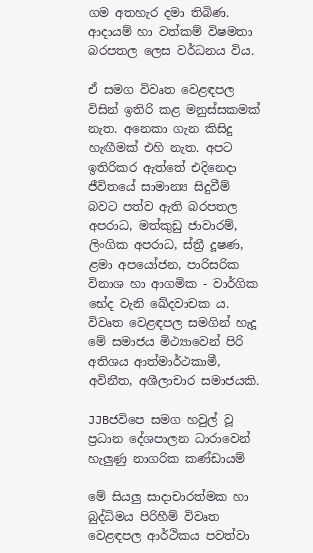ගම අතහැර දමා තිබිණ. ආදායම් හා වත්කම් විෂමතා බරපතල ලෙස වර්ධනය විය.

ඒ සමග විවෘත වෙළඳපල විසින් ඉතිරි කළ මනුස්සකමක් නැත. අනෙකා ගැන කිසිදු හැඟීමක් එහි නැත. අපට ඉතිරිකර ඇත්තේ එදිනෙදා ජීවිතයේ සාමාන්‍ය සිදුවීම් බවට පත්ව ඇති බරපතල අපරාධ, මත්කුඩු ජාවාරම්, ලිංගික අපරාධ, ස්ත්‍රී දූෂණ, ළමා අපයෝජන, පාරිසරික විනාශ හා ආගමික - වාර්ගික භේද වැනි ඛේදවාචක ය. විවෘත වෙළඳපල සමගින් හැදූ මේ සමාජය මිථ්‍යාවෙන් පිරි අතිශය ආත්මාර්ථකාමී, අවිනීත, අශීලාචාර සමාජයකි.

JJBජවිපෙ සමග හවුල් වූ ප්‍රධාන දේශපාලන ධාරාවෙන් හැලුණු නාගරික කණ්ඩායම්

මේ සියලු සාදාචාරත්මක හා බුද්ධිමය පිරිහීම් විවෘත වෙළඳපල ආර්ථිකය පවත්වා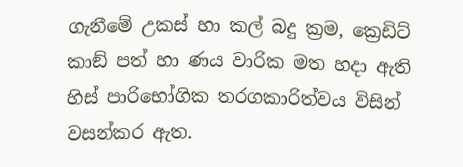ගැනීමේ උකස් හා කල් බදු ක්‍රම, ක්‍රෙඩිට් කාඞ් පත් හා ණය වාරික මත හදා ඇති හිස් පාරිභෝගික තරගකාරිත්වය විසින් වසන්කර ඇත.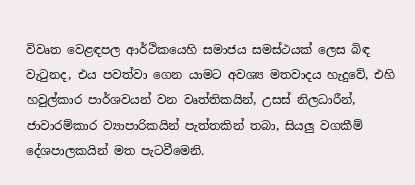විවෘත වෙළඳපල ආර්ථිකයෙහි සමාජය සමස්ථයක් ලෙස බිඳ වැටුනද, එය පවත්වා ගෙන යාමට අවශ්‍ය මතවාදය හැදුවේ, එහි හවුල්කාර පාර්ශවයන් වන වෘත්තිකයින්, උසස් නිලධාරීන්, ජාවාරම්කාර ව්‍යාපාරිකයින් පැත්තකින් තබා, සියලු වගකීම් දේශපාලකයින් මත පැටවීමෙනි.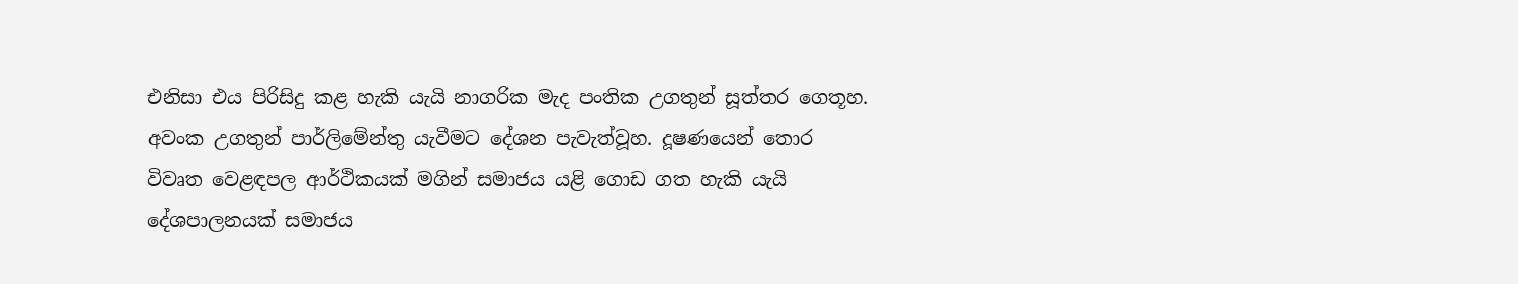එනිසා එය පිරිසිදු කළ හැකි යැයි නාගරික මැද පංතික උගතුන් සූත්තර ගෙතූහ. අවංක උගතුන් පාර්ලිමේන්තු යැවීමට දේශන පැවැත්වූහ. දූෂණයෙන් තොර විවෘත වෙළඳපල ආර්ථිකයක් මගින් සමාජය යළි ගොඩ ගත හැකි යැයි දේශපාලනයක් සමාජය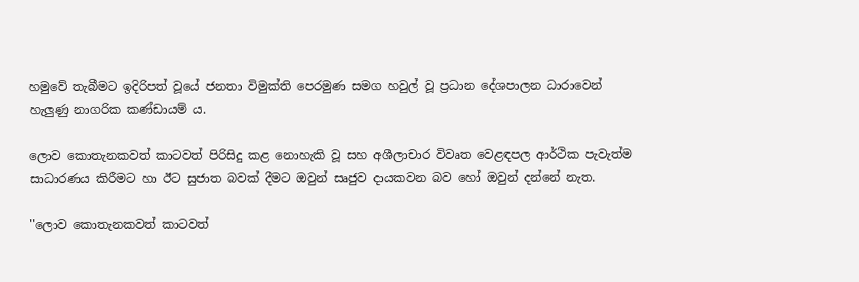හමුවේ තැබීමට ඉදිරිපත් වූයේ ජනතා විමුක්ති පෙරමුණ සමග හවුල් වූ ප්‍රධාන දේශපාලන ධාරාවෙන් හැලුණු නාගරික කණ්ඩායම් ය.

ලොව කොතැනකවත් කාටවත් පිරිසිදු කළ නොහැකි වූ සහ අශීලාචාර විවෘත වෙළඳපල ආර්ථික පැවැත්ම සාධාරණය කිරීමට හා ඊට සුජාත බවක් දීමට ඔවුන් සෘජුව දායකවන බව හෝ ඔවුන් දන්නේ නැත.

''ලොව කොතැනකවත් කාටවත්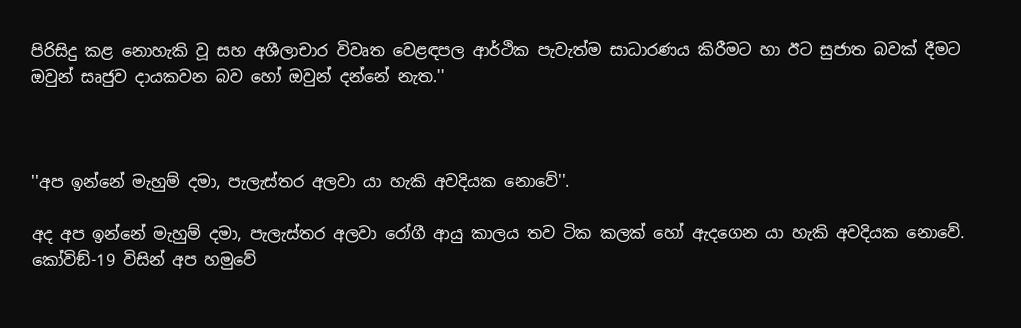පිරිසිදු කළ නොහැකි වූ සහ අශීලාචාර විවෘත වෙළඳපල ආර්ථික පැවැත්ම සාධාරණය කිරීමට හා ඊට සුජාත බවක් දීමට ඔවුන් සෘජුව දායකවන බව හෝ ඔවුන් දන්නේ නැත.''



''අප ඉන්නේ මැහුම් දමා, පැලැස්තර අලවා යා හැකි අවදියක නොවේ''.

අද අප ඉන්නේ මැහුම් දමා, පැලැස්තර අලවා රෝගී ආයු කාලය තව ටික කලක් හෝ ඇදගෙන යා හැකි අවදියක නොවේ. කෝවිඞ්-19 විසින් අප හමුවේ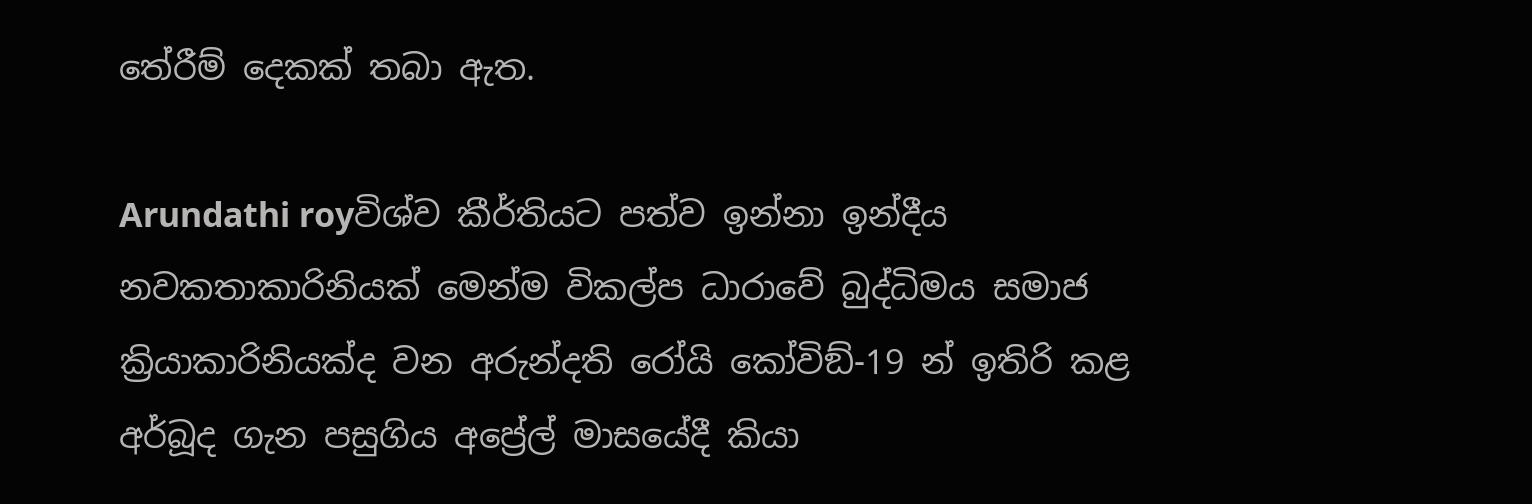තේරීම් දෙකක් තබා ඇත.

Arundathi royවිශ්ව කීර්තියට පත්ව ඉන්නා ඉන්දීය නවකතාකාරිනියක් මෙන්ම විකල්ප ධාරාවේ බුද්ධිමය සමාජ ක්‍රියාකාරිනියක්ද වන අරුන්දති රෝයි කෝවිඞ්-19 න් ඉතිරි කළ අර්බූද ගැන පසුගිය අප්‍රේල් මාසයේදී කියා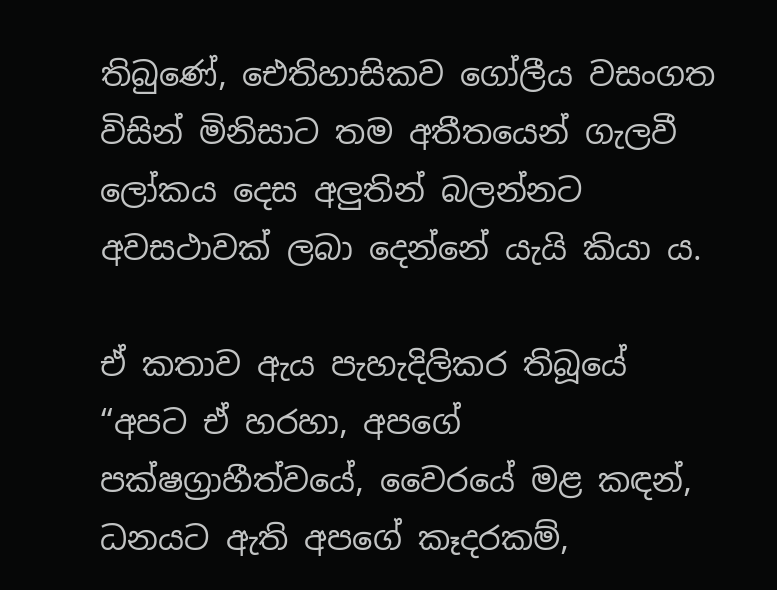තිබුණේ, ඓතිහාසිකව ගෝලීය වසංගත විසින් මිනිසාට තම අතීතයෙන් ගැලවී ලෝකය දෙස අලුතින් බලන්නට අවසථාවක් ලබා දෙන්නේ යැයි කියා ය.

ඒ කතාව ඇය පැහැදිලිකර තිබූයේ “අපට ඒ හරහා, අපගේ පක්ෂග්‍රාහීත්වයේ, වෛරයේ මළ කඳන්, ධනයට ඇති අපගේ කෑදරකම්,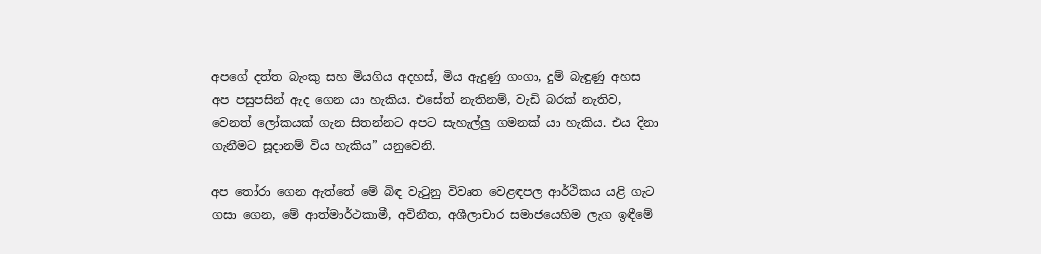අපගේ දත්ත බැංකු සහ මියගිය අදහස්, මිය ඇදුණු ගංගා, දුම් බැඳුණු අහස අප පසුපසින් ඇද ගෙන යා හැකිය. එසේත් නැතිනම්, වැඩි බරක් නැතිව, වෙනත් ලෝකයක් ගැන සිතන්නට අපට සැහැල්ලු ගමනක් යා හැකිය. එය දිනා ගැනීමට සූදානම් විය හැකිය” යනුවෙනි.

අප තෝරා ගෙන ඇත්තේ මේ බිඳ වැටුනු විවෘත වෙළඳපල ආර්ථිකය යළි ගැට ගසා ගෙන, මේ ආත්මාර්ථකාමී, අවිනීත, අශීලාචාර සමාජයෙහිම ලැග ඉඳීමේ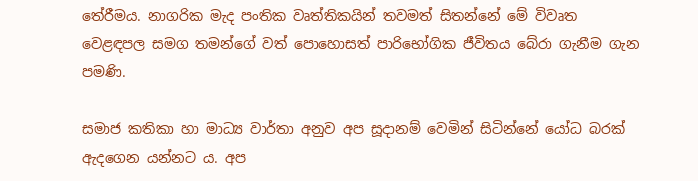තේරීමය. නාගරික මැද පංතික වෘත්තිකයින් තවමත් සිතන්නේ මේ විවෘත වෙළඳපල සමග තමන්ගේ වත් පොහොසත් පාරිභෝගික ජීවිතය බේරා ගැනීම ගැන පමණි.

සමාජ කතිකා හා මාධ්‍ය වාර්තා අනුව අප සූදානම් වෙමින් සිටින්නේ යෝධ බරක් ඇදගෙන යන්නට ය. අප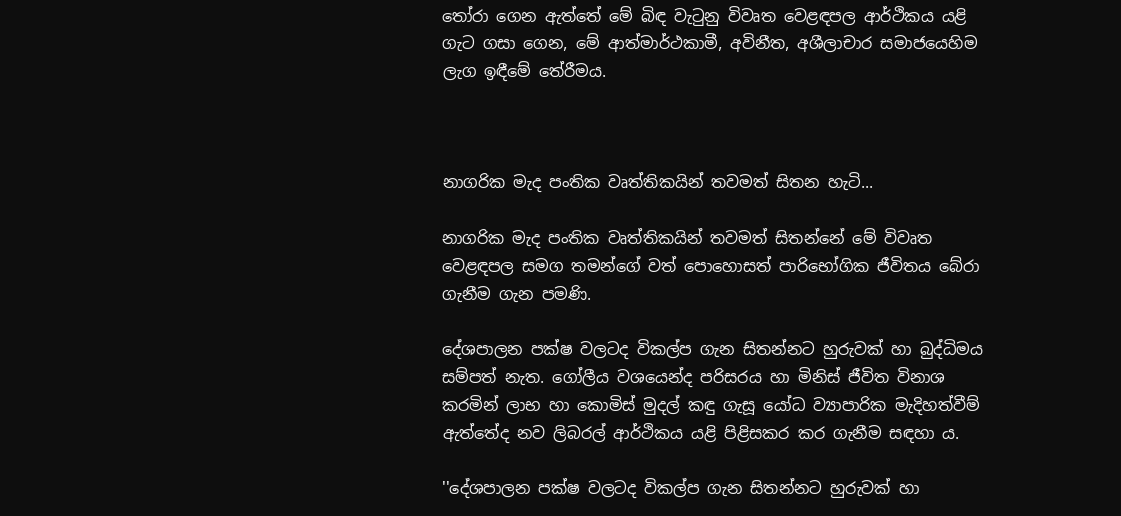තෝරා ගෙන ඇත්තේ මේ බිඳ වැටුනු විවෘත වෙළඳපල ආර්ථිකය යළි ගැට ගසා ගෙන, මේ ආත්මාර්ථකාමී, අවිනීත, අශීලාචාර සමාජයෙහිම ලැග ඉඳීමේ තේරීමය.



නාගරික මැද පංතික වෘත්තිකයින් තවමත් සිතන හැටි...

නාගරික මැද පංතික වෘත්තිකයින් තවමත් සිතන්නේ මේ විවෘත වෙළඳපල සමග තමන්ගේ වත් පොහොසත් පාරිභෝගික ජීවිතය බේරා ගැනීම ගැන පමණි.

දේශපාලන පක්ෂ වලටද විකල්ප ගැන සිතන්නට හුරුවක් හා බුද්ධිමය සම්පත් නැත. ගෝලීය වශයෙන්ද පරිසරය හා මිනිස් ජීවිත විනාශ කරමින් ලාභ හා කොමිස් මුදල් කඳු ගැසූ යෝධ ව්‍යාපාරික මැදිහත්වීම් ඇත්තේද නව ලිබරල් ආර්ථිකය යළි පිළිසකර කර ගැනීම සඳහා ය.

''දේශපාලන පක්ෂ වලටද විකල්ප ගැන සිතන්නට හුරුවක් හා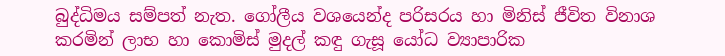බුද්ධිමය සම්පත් නැත. ගෝලීය වශයෙන්ද පරිසරය හා මිනිස් ජීවිත විනාශ කරමින් ලාභ හා කොමිස් මුදල් කඳු ගැසූ යෝධ ව්‍යාපාරික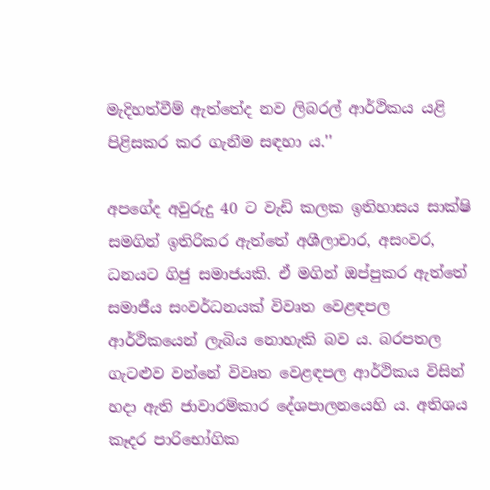මැදිහත්වීම් ඇත්තේද නව ලිබරල් ආර්ථිකය යළි පිළිසකර කර ගැනීම සඳහා ය.''

අපගේද අවුරුදු 40 ට වැඩි කලක ඉතිහාසය සාක්ෂි සමගින් ඉතිරිකර ඇත්තේ අශීලාචාර, අසංවර, ධනයට ගිජු සමාජයකි. ඒ මගින් ඔප්පුකර ඇත්තේ සමාජීය සංවර්ධනයක් විවෘත වෙළඳපල ආර්ථිකයෙන් ලැබිය නොහැකි බව ය. බරපතල ගැටළුව වන්නේ විවෘත වෙළඳපල ආර්ථිකය විසින් හදා ඇති ජාවාරම්කාර දේශපාලනයෙහි ය. අතිශය කෑදර පාරිභෝගික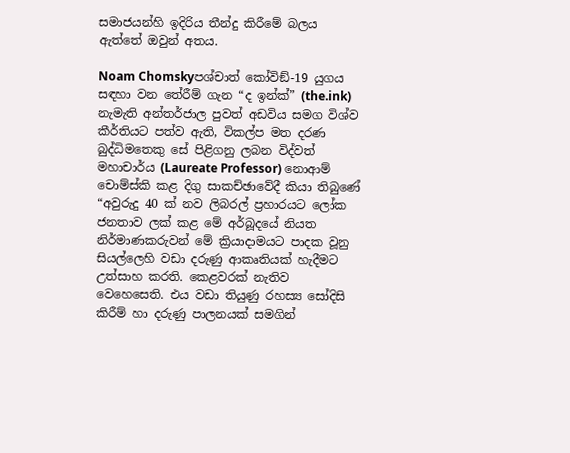සමාජයන්හි ඉදිරිය තීන්දු කිරීමේ බලය ඇත්තේ ඔවුන් අතය.

Noam Chomskyපශ්චාත් කෝවිඞ්-19 යුගය සඳහා වන තේරීම් ගැන “ද ඉන්ක්” (the.ink) නැමැති අන්තර්ජාල පුවත් අඩවිය සමග විශ්ව කීර්තියට පත්ව ඇති, විකල්ප මත දරණ බුද්ධිමතෙකු සේ පිළිගනු ලබන විද්වත් මහාචාර්ය (Laureate Professor) නොආම් චොම්ස්කි කළ දිගු සාකච්ඡාවේදී කියා තිබුණේ “අවුරුදු 40 ක් නව ලිබරල් ප්‍රහාරයට ලෝක ජනතාව ලක් කළ මේ අර්බූදයේ නියත නිර්මාණකරුවන් මේ ක්‍රියාදාමයට පාදක වූනු සියල්ලෙහි වඩා දරුණු ආකෘතියක් හැදීමට උත්සාහ කරති. කෙළවරක් නැතිව වෙහෙසෙති. එය වඩා තියුණු රහස්‍ය සෝදිසි කිරීම් හා දරුණු පාලනයක් සමගින්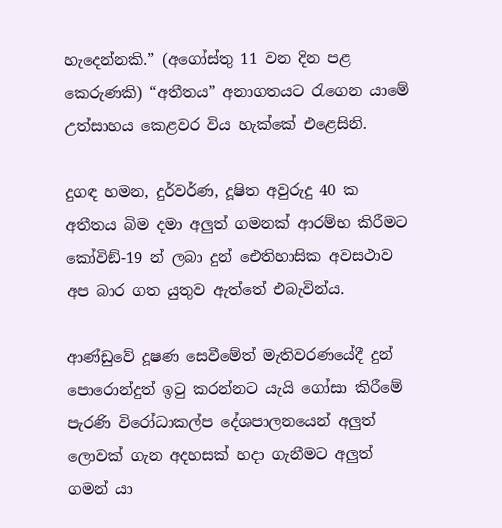හැදෙන්නකි.” (අගෝස්තු 11 වන දින පළ කෙරුණකි) “අතීතය” අනාගතයට රැගෙන යාමේ උත්සාහය කෙළවර විය හැක්කේ එළෙසිනි.

දුගඳ හමන, දුර්වර්ණ, දූෂිත අවුරුදු 40 ක අතීතය බිම දමා අලුත් ගමනක් ආරම්භ කිරීමට කෝවිඞ්-19 න් ලබා දුන් ඓතිහාසික අවසථාව අප බාර ගත යුතුව ඇත්තේ එබැවින්ය.

ආණ්ඩුවේ දූෂණ සෙවීමේත් මැතිවරණයේදී දුන් පොරොන්දුත් ඉටු කරන්නට යැයි ගෝසා කිරීමේ පැරණි විරෝධාකල්ප දේශපාලනයෙන් අලුත් ලොවක් ගැන අදහසක් හදා ගැනීමට අලුත් ගමන් යා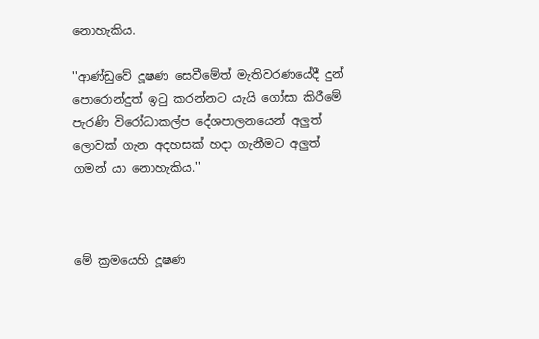නොහැකිය.

''ආණ්ඩුවේ දූෂණ සෙවීමේත් මැතිවරණයේදී දුන් පොරොන්දුත් ඉටු කරන්නට යැයි ගෝසා කිරීමේ පැරණි විරෝධාකල්ප දේශපාලනයෙන් අලුත් ලොවක් ගැන අදහසක් හදා ගැනීමට අලුත් ගමන් යා නොහැකිය.''



මේ ක්‍රමයෙහි දූෂණ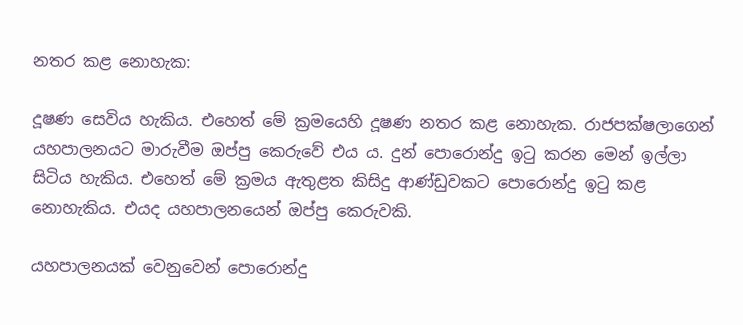නතර කළ නොහැක:

දූෂණ සෙවිය හැකිය. එහෙත් මේ ක්‍රමයෙහි දූෂණ නතර කළ නොහැක. රාජපක්ෂලාගෙන් යහපාලනයට මාරුවීම ඔප්පු කෙරුවේ එය ය. දුන් පොරොන්දු ඉටු කරන මෙන් ඉල්ලා සිටිය හැකිය. එහෙත් මේ ක්‍රමය ඇතුළත කිසිදු ආණ්ඩුවකට පොරොන්දු ඉටු කළ නොහැකිය. එයද යහපාලනයෙන් ඔප්පු කෙරුවකි.

යහපාලනයක් වෙනුවෙන් පොරොන්දු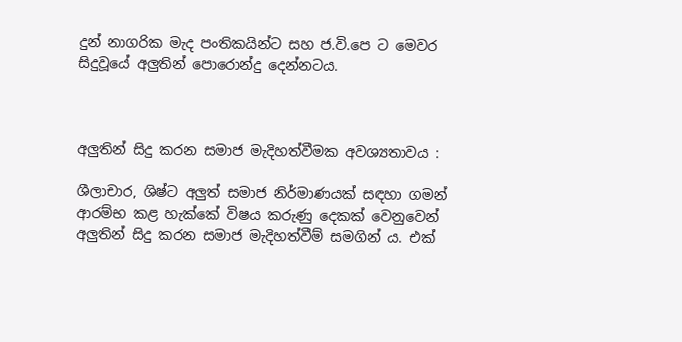දුන් නාගරික මැද පංතිකයින්ට සහ ජ.වි.පෙ ට මෙවර සිදුවූයේ අලුතින් පොරොන්දු දෙන්නටය.



අලුතින් සිදු කරන සමාජ මැදිහත්වීමක අවශ්‍යතාවය :

ශීලාචාර, ශිෂ්ට අලුත් සමාජ නිර්මාණයක් සඳහා ගමන් ආරම්භ කළ හැක්කේ විෂය කරුණු දෙකක් වෙනුවෙන් අලුතින් සිදු කරන සමාජ මැදිහත්වීම් සමගින් ය. එක්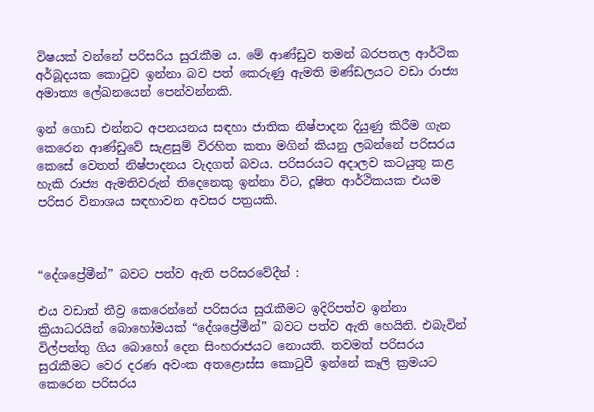විෂයක් වන්නේ පරිසරිය සුරැකීම ය. මේ ආණ්ඩුව තමන් බරපතල ආර්ථික අර්බූදයක කොටුව ඉන්නා බව පත් කෙරුණු ඇමති මණ්ඩලයට වඩා රාජ්‍ය අමාත්‍ය ලේඛනයෙන් පෙන්වන්නකි.

ඉන් ගොඩ එන්නට අපනයනය සඳහා ජාතික නිෂ්පාදන දියුණු කිරීම ගැන කෙරෙන ආණ්ඩුවේ සැළසුම් විරහිත කතා මගින් කියනු ලබන්නේ පරිසරය කෙසේ වෙතත් නිෂ්පාදනය වැදගත් බවය. පරිසරයට අදාලව කටයුතු කළ හැකි රාජ්‍ය ඇමතිවරුන් තිදෙනෙකු ඉන්නා විට, දූෂිත ආර්ථිකයක එයම පරිසර විනාශය සඳහාවන අවසර පත්‍රයකි.



“දේශප්‍රේමීන්” බවට පත්ව ඇති පරිසරවේදීන් :

එය වඩාත් තීව්‍ර කෙරෙන්නේ පරිසරය සුරැකීමට ඉදිරිපත්ව ඉන්නා ක්‍රියාධරයින් බොහෝමයක් “දේශප්‍රේමීන්” බවට පත්ව ඇති හෙයිනි. එබැවින් විල්පත්තු ගිය බොහෝ දෙන සිංහරාජයට නොයති. තවමත් පරිසරය සුරැකීමට වෙර දරණ අවංක අතළොස්ස කොටුවී ඉන්නේ කෑලි ක්‍රමයට කෙරෙන පරිසරය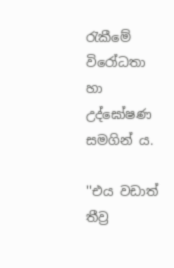රැකීමේ විරෝධතා හා උද්ඝෝෂණ සමගින් ය.

''එය වඩාත් තීව්‍ර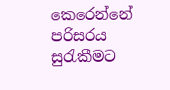කෙරෙන්නේ පරිසරය සුරැකීමට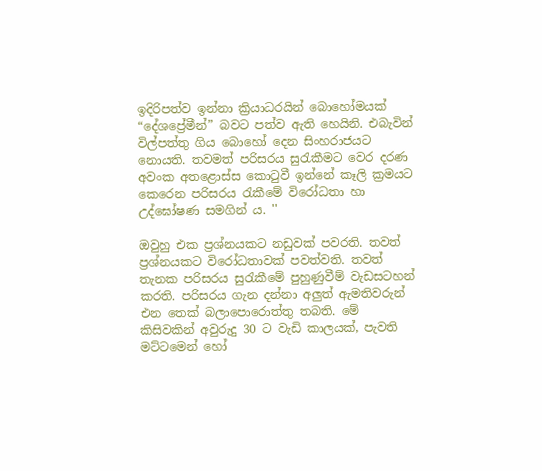ඉදිරිපත්ව ඉන්නා ක්‍රියාධරයින් බොහෝමයක් “දේශප්‍රේමීන්” බවට පත්ව ඇති හෙයිනි. එබැවින් විල්පත්තු ගිය බොහෝ දෙන සිංහරාජයට නොයති. තවමත් පරිසරය සුරැකීමට වෙර දරණ අවංක අතළොස්ස කොටුවී ඉන්නේ කෑලි ක්‍රමයට කෙරෙන පරිසරය රැකීමේ විරෝධතා හා උද්ඝෝෂණ සමගින් ය. ''

ඔවුහු එක ප්‍රශ්නයකට නඩුවක් පවරති. තවත් ප්‍රශ්නයකට විරෝධතාවක් පවත්වති. තවත් තැනක පරිසරය සුරැකීමේ පුහුණුවීම් වැඩසටහන් කරති. පරිසරය ගැන දන්නා අලුත් ඇමතිවරුන් එන තෙක් බලාපොරොත්තු තබති. මේ කිසිවකින් අවුරුදු 30 ට වැඩි කාලයක්, පැවති මට්ටමෙන් හෝ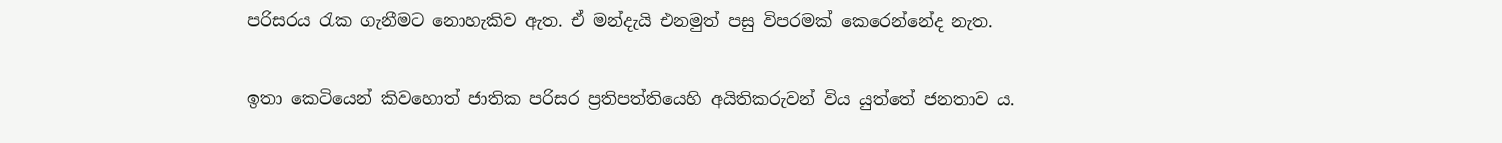පරිසරය රැක ගැනීමට නොහැකිව ඇත. ඒ මන්දැයි එනමුත් පසු විපරමක් කෙරෙන්නේද නැත.

ඉතා කෙටියෙන් කිවහොත් ජාතික පරිසර ප්‍රතිපත්තියෙහි අයිතිකරුවන් විය යුත්තේ ජනතාව ය.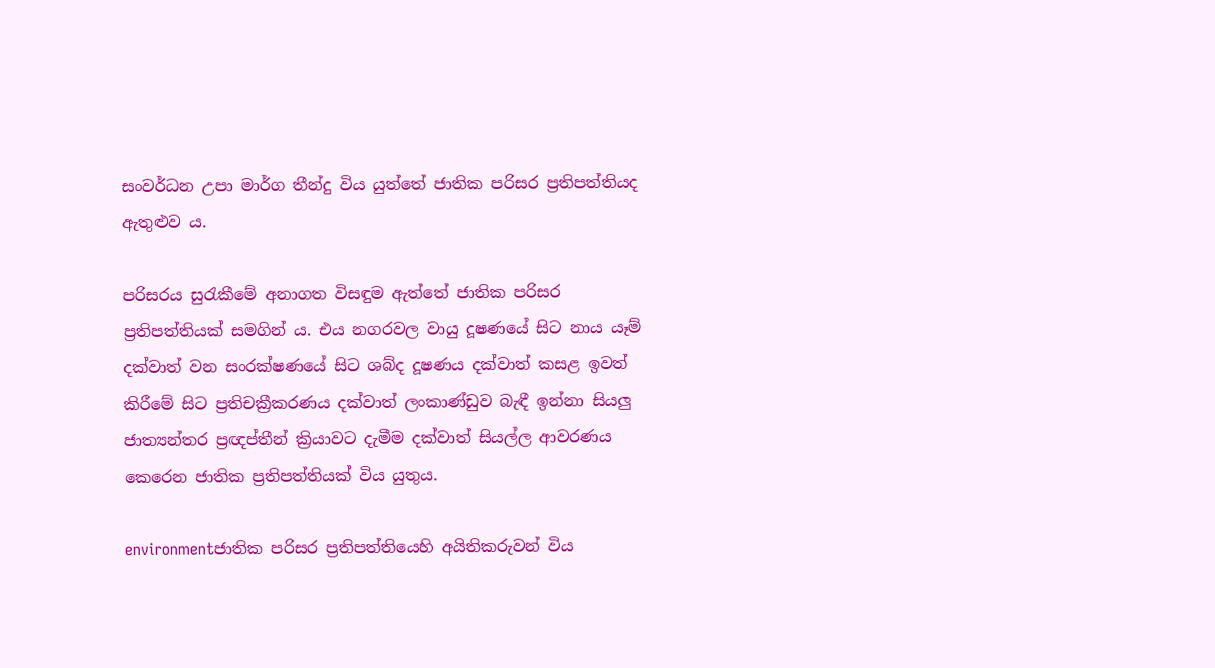සංවර්ධන උපා මාර්ග තීන්දු විය යුත්තේ ජාතික පරිසර ප්‍රතිපත්තියද ඇතුළුව ය.

පරිසරය සුරැකීමේ අනාගත විසඳුම ඇත්තේ ජාතික පරිසර ප්‍රතිපත්තියක් සමගින් ය. එය නගරවල වායු දූෂණයේ සිට නාය යෑම් දක්වාත් වන සංරක්ෂණයේ සිට ශබ්ද දූෂණය දක්වාත් කසළ ඉවත් කිරීමේ සිට ප්‍රතිචක්‍රීකරණය දක්වාත් ලංකාණ්ඩුව බැඳී ඉන්නා සියලු ජාත්‍යන්තර ප්‍රඥප්තීන් ක්‍රියාවට දැමීම දක්වාත් සියල්ල ආවරණය කෙරෙන ජාතික ප්‍රතිපත්තියක් විය යුතුය.

environmentජාතික පරිසර ප්‍රතිපත්තියෙහි අයිතිකරුවන් විය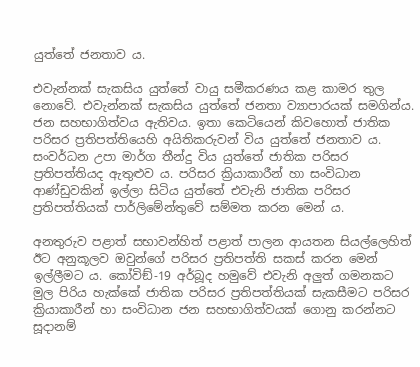යුත්තේ ජනතාව ය.

එවැන්නක් සැකසිය යුත්තේ වායු සමීකරණය කළ කාමර තුල නොවේ. එවැන්නක් සැකසිය යුත්තේ ජනතා ව්‍යාපාරයක් සමගින්ය. ජන සහභාගිත්වය ඇතිවය. ඉතා කෙටියෙන් කිවහොත් ජාතික පරිසර ප්‍රතිපත්තියෙහි අයිතිකරුවන් විය යුත්තේ ජනතාව ය. සංවර්ධන උපා මාර්ග තීන්දු විය යුත්තේ ජාතික පරිසර ප්‍රතිපත්තියද ඇතුළුව ය. පරිසර ක්‍රියාකාරීන් හා සංවිධාන ආණ්ඩුවකින් ඉල්ලා සිටිය යුත්තේ එවැනි ජාතික පරිසර ප්‍රතිපත්තියක් පාර්ලිමේන්තුවේ සම්මත කරන මෙන් ය.

අනතුරුව පළාත් සභාවන්හිත් පළාත් පාලන ආයතන සියල්ලෙහිත් ඊට අනුකූලව ඔවුන්ගේ පරිසර ප්‍රතිපත්ති සකස් කරන මෙන් ඉල්ලීමට ය. කෝවිඞ්-19 අර්බූද හමුවේ එවැනි අලුත් ගමනකට මුල පිරිය හැක්කේ ජාතික පරිසර ප්‍රතිපත්තියක් සැකසීමට පරිසර ක්‍රියාකාරීන් හා සංවිධාන ජන සහභාගිත්වයක් ගොනු කරන්නට සූදානම්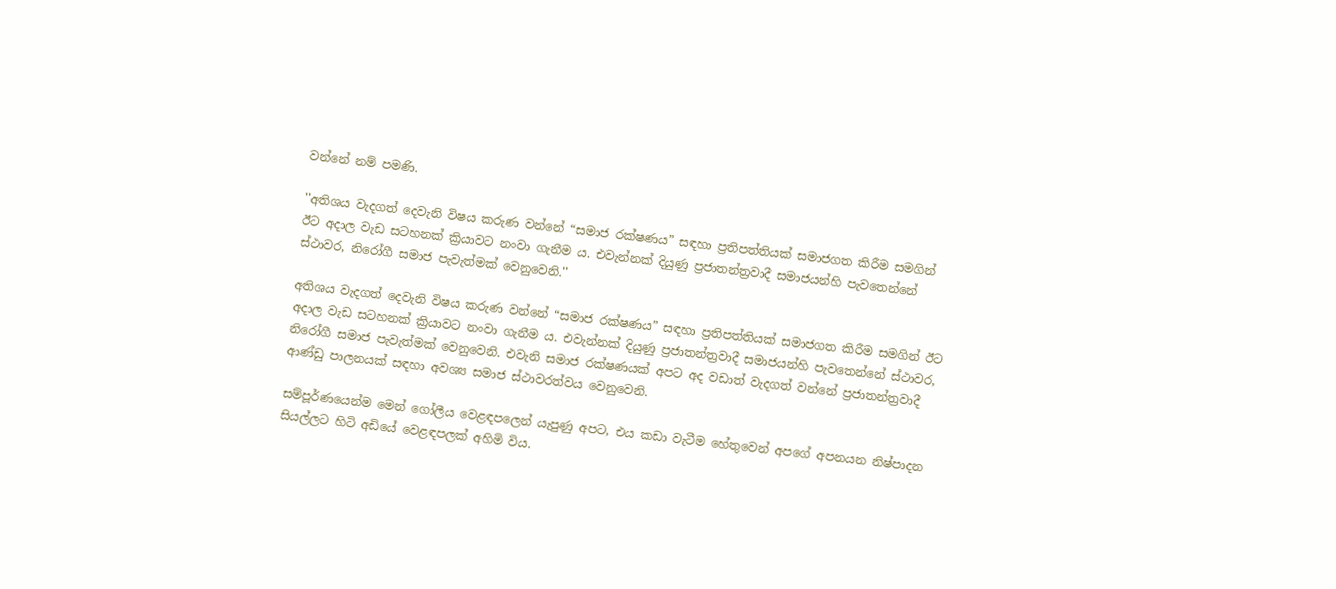වන්නේ නම් පමණි.

''අතිශය වැදගත් දෙවැනි විෂය කරුණ වන්නේ “සමාජ රක්ෂණය” සඳහා ප්‍රතිපත්තියක් සමාජගත කිරීම සමගින් ඊට අදාල වැඩ සටහනක් ක්‍රියාවට නංවා ගැනීම ය. එවැන්නක් දියුණු ප්‍රජාතන්ත්‍රවාදී සමාජයන්හි පැවතෙන්නේ ස්ථාවර, නිරෝගී සමාජ පැවැත්මක් වෙනුවෙනි.''

අතිශය වැදගත් දෙවැනි විෂය කරුණ වන්නේ “සමාජ රක්ෂණය” සඳහා ප්‍රතිපත්තියක් සමාජගත කිරීම සමගින් ඊට අදාල වැඩ සටහනක් ක්‍රියාවට නංවා ගැනීම ය. එවැන්නක් දියුණු ප්‍රජාතන්ත්‍රවාදී සමාජයන්හි පැවතෙන්නේ ස්ථාවර, නිරෝගී සමාජ පැවැත්මක් වෙනුවෙනි. එවැනි සමාජ රක්ෂණයක් අපට අද වඩාත් වැදගත් වන්නේ ප්‍රජාතන්ත්‍රවාදී ආණ්ඩු පාලනයක් සඳහා අවශ්‍ය සමාජ ස්ථාවරත්වය වෙනුවෙනි.

සම්පූර්ණයෙන්ම මෙන් ගෝලීය වෙළඳපලෙන් යැපුණු අපට, එය කඩා වැටීම හේතුවෙන් අපගේ අපනයන නිෂ්පාදන සියල්ලට හිටි අඩියේ වෙළඳපලක් අහිමි විය.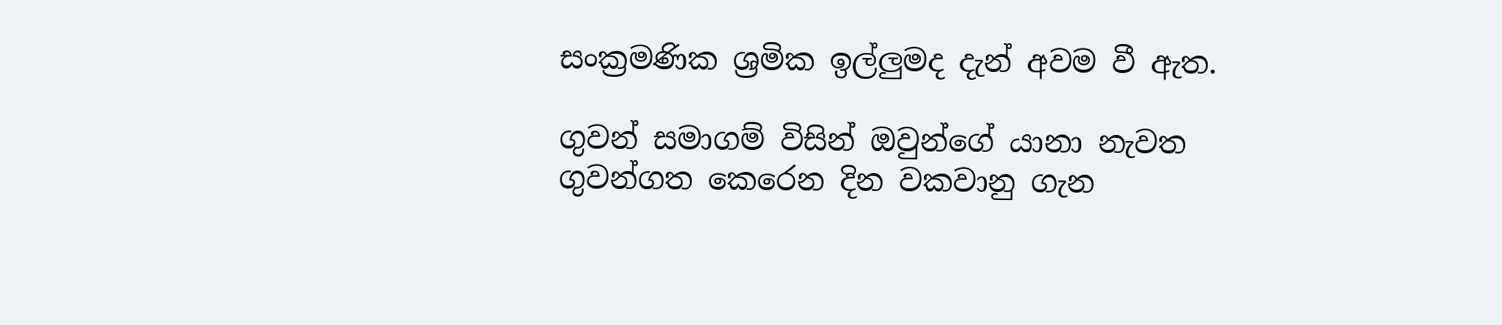සංක්‍රමණික ශ්‍රමික ඉල්ලුමද දැන් අවම වී ඇත.

ගුවන් සමාගම් විසින් ඔවුන්ගේ යානා නැවත ගුවන්ගත කෙරෙන දින වකවානු ගැන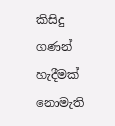කිසිදු ගණන් හැදීමක් නොමැති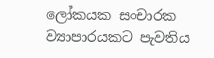ලෝකයක සංචාරක ව්‍යාපාරයකට පැවතිය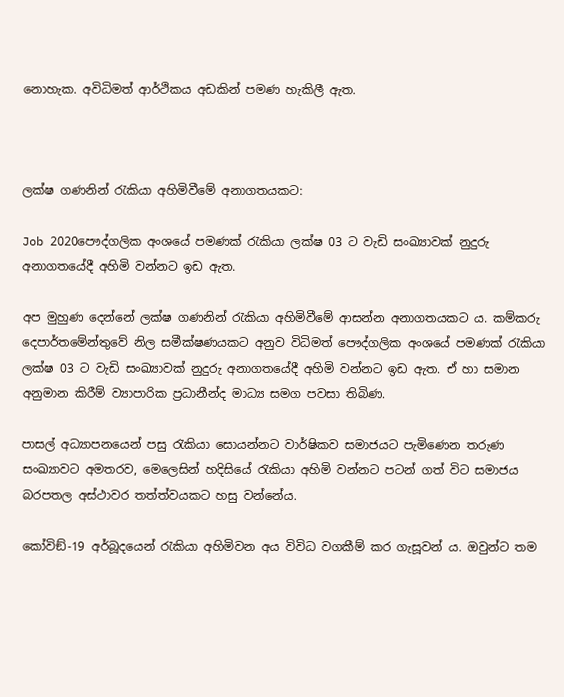නොහැක. අවිධිමත් ආර්ථිකය අඩකින් පමණ හැකිලී ඇත.



ලක්ෂ ගණනින් රැකියා අහිමිවීමේ අනාගතයකට:

Job 2020පෞද්ගලික අංශයේ පමණක් රැකියා ලක්ෂ 03 ට වැඩි සංඛ්‍යාවක් නුදුරු අනාගතයේදී අහිමි වන්නට ඉඩ ඇත.

අප මුහුණ දෙන්නේ ලක්ෂ ගණනින් රැකියා අහිමිවීමේ ආසන්න අනාගතයකට ය. කම්කරු දෙපාර්තමේන්තුවේ නිල සමීක්ෂණයකට අනුව විධිමත් පෞද්ගලික අංශයේ පමණක් රැකියා ලක්ෂ 03 ට වැඩි සංඛ්‍යාවක් නුදුරු අනාගතයේදී අහිමි වන්නට ඉඩ ඇත. ඒ හා සමාන අනුමාන කිරීම් ව්‍යාපාරික ප්‍රධානීන්ද මාධ්‍ය සමග පවසා තිබිණ.

පාසල් අධ්‍යාපනයෙන් පසු රැකියා සොයන්නට වාර්ෂිකව සමාජයට පැමිණෙන තරුණ සංඛ්‍යාවට අමතරව, මෙලෙසින් හදිසියේ රැකියා අහිමි වන්නට පටන් ගත් විට සමාජය බරපතල අස්ථාවර තත්ත්වයකට හසු වන්නේය.

කෝවිඞ්-19 අර්බූදයෙන් රැකියා අහිමිවන අය විවිධ වගකීම් කර ගැසූවන් ය. ඔවුන්ට තම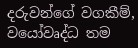දරුවන්ගේ වගකීම්, වයෝවෘද්ධ තම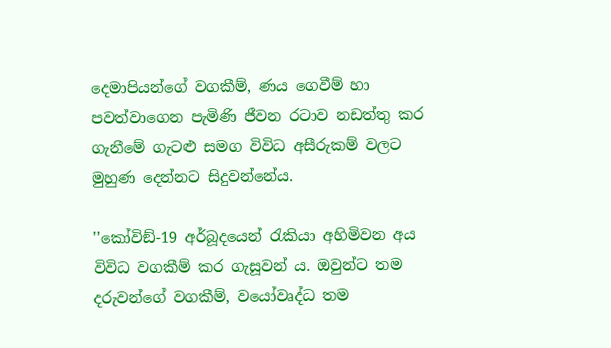දෙමාපියන්ගේ වගකීම්, ණය ගෙවීම් හා පවත්වාගෙන පැමිණි ජීවන රටාව නඩත්තු කර ගැනීමේ ගැටළු සමග විවිධ අසීරුකම් වලට මුහුණ දෙන්නට සිදුවන්නේය.

''කෝවිඞ්-19 අර්බූදයෙන් රැකියා අහිමිවන අය විවිධ වගකීම් කර ගැසූවන් ය. ඔවුන්ට තම දරුවන්ගේ වගකීම්, වයෝවෘද්ධ තම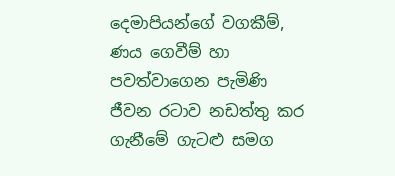දෙමාපියන්ගේ වගකීම්, ණය ගෙවීම් හා පවත්වාගෙන පැමිණි ජීවන රටාව නඩත්තු කර ගැනීමේ ගැටළු සමග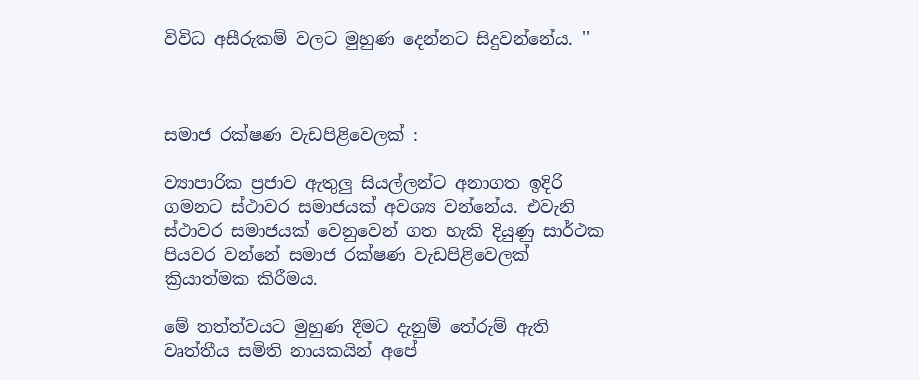විවිධ අසීරුකම් වලට මුහුණ දෙන්නට සිදුවන්නේය. ''



සමාජ රක්ෂණ වැඩපිළිවෙලක් :

ව්‍යාපාරික ප්‍රජාව ඇතුලු සියල්ලන්ට අනාගත ඉදිරි ගමනට ස්ථාවර සමාජයක් අවශ්‍ය වන්නේය. එවැනි ස්ථාවර සමාජයක් වෙනුවෙන් ගත හැකි දියුණු සාර්ථක පියවර වන්නේ සමාජ රක්ෂණ වැඩපිළිවෙලක් ක්‍රියාත්මක කිරීමය.

මේ තත්ත්වයට මුහුණ දීමට දැනුම් තේරුම් ඇති වෘත්තීය සමිති නායකයින් අපේ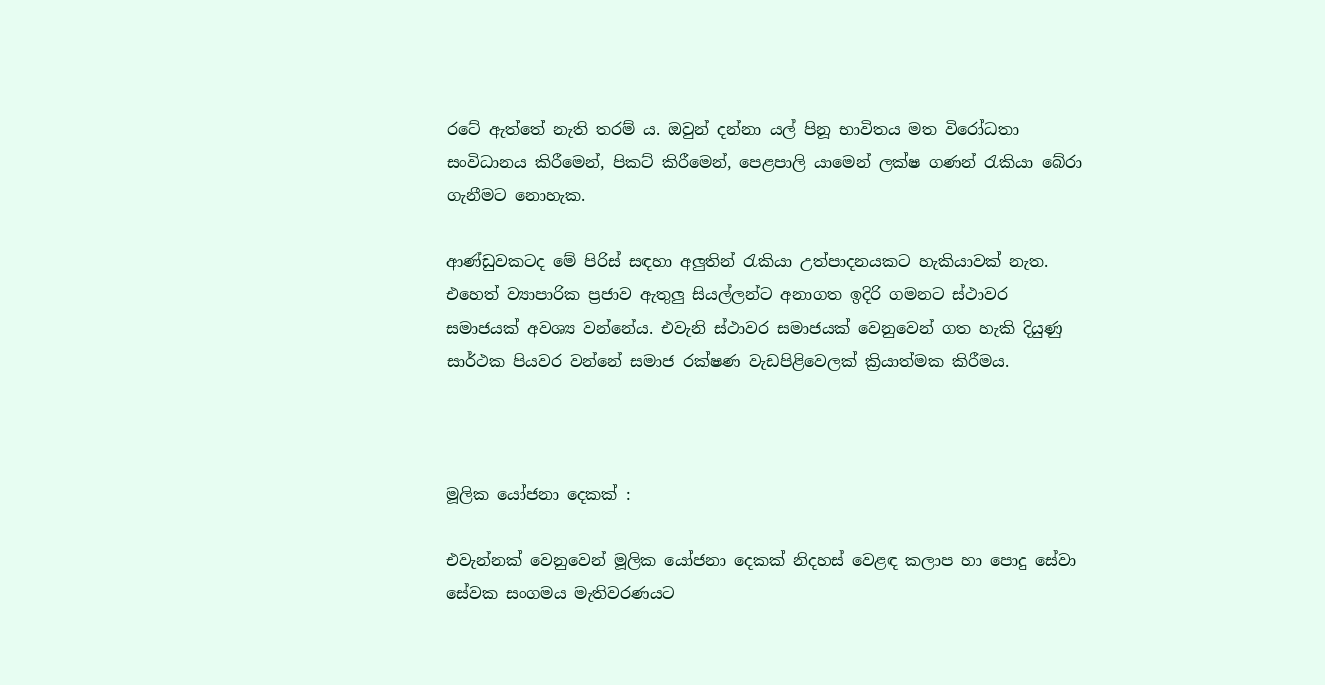රටේ ඇත්තේ නැති තරම් ය. ඔවුන් දන්නා යල් පිනූ භාවිතය මත විරෝධතා සංවිධානය කිරීමෙන්, පිකට් කිරීමෙන්, පෙළපාලි යාමෙන් ලක්ෂ ගණන් රැකියා බේරා ගැනීමට නොහැක.

ආණ්ඩුවකටද මේ පිරිස් සඳහා අලුතින් රැකියා උත්පාදනයකට හැකියාවක් නැත. එහෙත් ව්‍යාපාරික ප්‍රජාව ඇතුලු සියල්ලන්ට අනාගත ඉදිරි ගමනට ස්ථාවර සමාජයක් අවශ්‍ය වන්නේය. එවැනි ස්ථාවර සමාජයක් වෙනුවෙන් ගත හැකි දියුණු සාර්ථක පියවර වන්නේ සමාජ රක්ෂණ වැඩපිළිවෙලක් ක්‍රියාත්මක කිරීමය.



මූලික යෝජනා දෙකක් :

එවැන්නක් වෙනුවෙන් මූලික යෝජනා දෙකක් නිදහස් වෙළඳ කලාප හා පොදු සේවා සේවක සංගමය මැතිවරණයට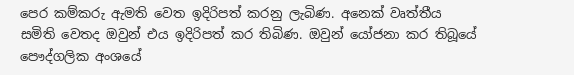පෙර කම්කරු ඇමති වෙත ඉදිරිපත් කරනු ලැබිණ. අනෙක් වෘත්තීය සමිති වෙතද ඔවුන් එය ඉදිරිපත් කර තිබිණ. ඔවුන් යෝජනා කර තිබූයේ පෞද්ගලික අංශයේ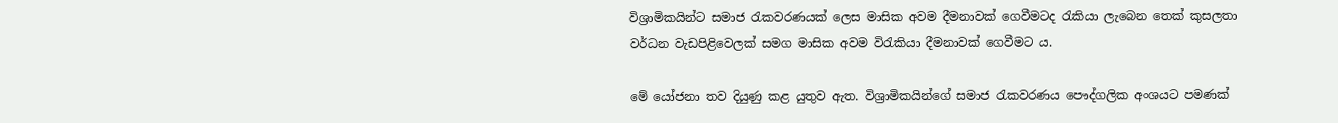විශ්‍රාමිකයින්ට සමාජ රැකවරණයක් ලෙස මාසික අවම දීමනාවක් ගෙවීමටද රැකියා ලැබෙන තෙක් කුසලතා වර්ධන වැඩපිළිවෙලක් සමග මාසික අවම විරැකියා දීමනාවක් ගෙවීමට ය.

මේ යෝජනා තව දියුණු කළ යුතුව ඇත. විශ්‍රාමිකයින්ගේ සමාජ රැකවරණය පෞද්ගලික අංශයට පමණක්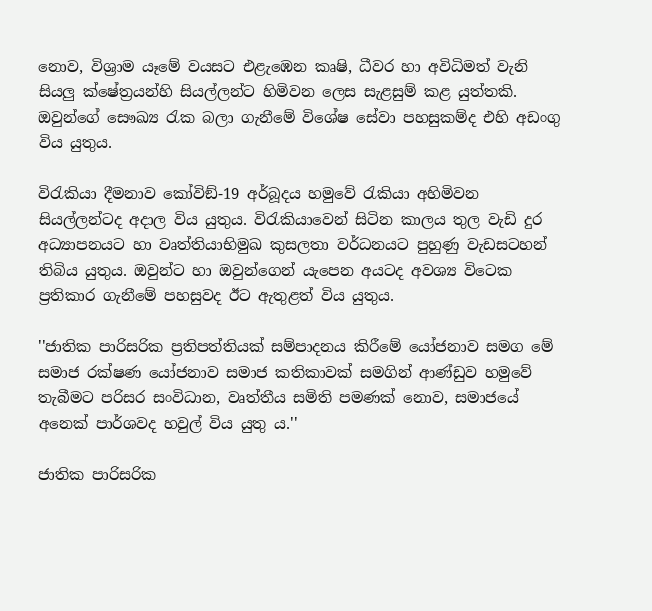නොව, විශ්‍රාම යෑමේ වයසට එළැඹෙන කෘෂි, ධීවර හා අවිධිමත් වැනි සියලු ක්ෂේත්‍රයන්හි සියල්ලන්ට හිමිවන ලෙස සැළසුම් කළ යුත්තකි. ඔවුන්ගේ සෞඛ්‍ය රැක බලා ගැනීමේ විශේෂ සේවා පහසුකම්ද එහි අඩංගු විය යුතුය.

විරැකියා දීමනාව කෝවිඞ්-19 අර්බූදය හමුවේ රැකියා අහිමිවන සියල්ලන්ටද අදාල විය යුතුය. විරැකියාවෙන් සිටින කාලය තුල වැඩි දුර අධ්‍යාපනයට හා වෘත්තියාභිමුඛ කුසලතා වර්ධනයට පුහුණු වැඩසටහන් තිබිය යුතුය. ඔවුන්ට හා ඔවුන්ගෙන් යැපෙන අයටද අවශ්‍ය විටෙක ප්‍රතිකාර ගැනීමේ පහසුවද ඊට ඇතුළත් විය යුතුය.

''ජාතික පාරිසරික ප්‍රතිපත්තියක් සම්පාදනය කිරීමේ යෝජනාව සමග මේ සමාජ රක්ෂණ යෝජනාව සමාජ කතිකාවක් සමගින් ආණ්ඩුව හමුවේ තැබීමට පරිසර සංවිධාන, වෘත්තීය සමිති පමණක් නොව, සමාජයේ අනෙක් පාර්ශවද හවුල් විය යුතු ය.''

ජාතික පාරිසරික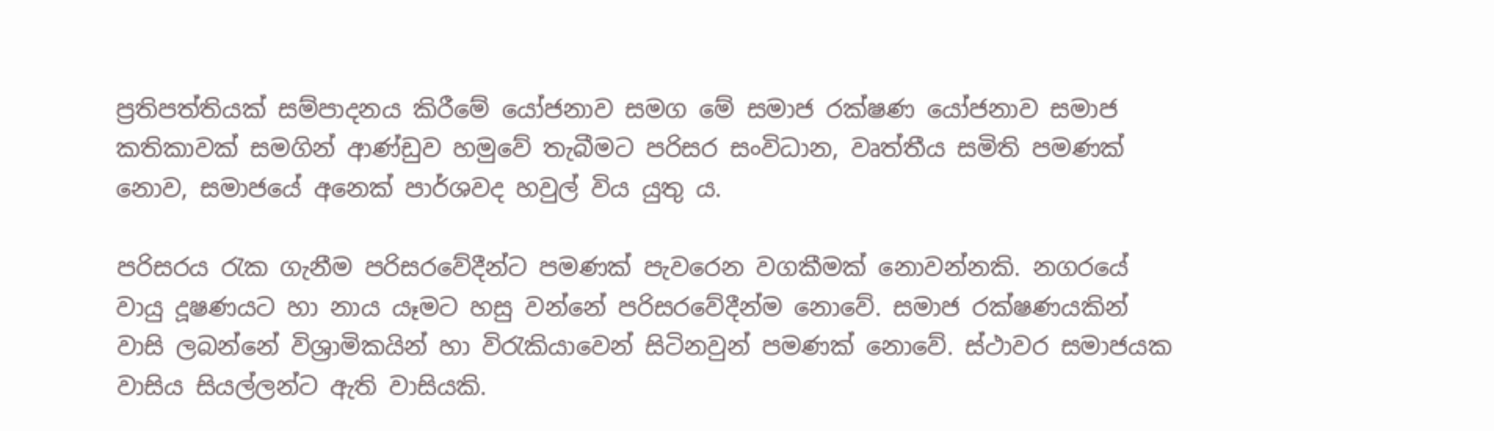ප්‍රතිපත්තියක් සම්පාදනය කිරීමේ යෝජනාව සමග මේ සමාජ රක්ෂණ යෝජනාව සමාජ කතිකාවක් සමගින් ආණ්ඩුව හමුවේ තැබීමට පරිසර සංවිධාන, වෘත්තීය සමිති පමණක් නොව, සමාජයේ අනෙක් පාර්ශවද හවුල් විය යුතු ය.

පරිසරය රැක ගැනීම පරිසරවේදීන්ට පමණක් පැවරෙන වගකීමක් නොවන්නකි. නගරයේ වායු දූෂණයට හා නාය යෑමට හසු වන්නේ පරිසරවේදීන්ම නොවේ. සමාජ රක්ෂණයකින් වාසි ලබන්නේ විශ්‍රාමිකයින් හා විරැකියාවෙන් සිටිනවුන් පමණක් නොවේ. ස්ථාවර සමාජයක වාසිය සියල්ලන්ට ඇති වාසියකි.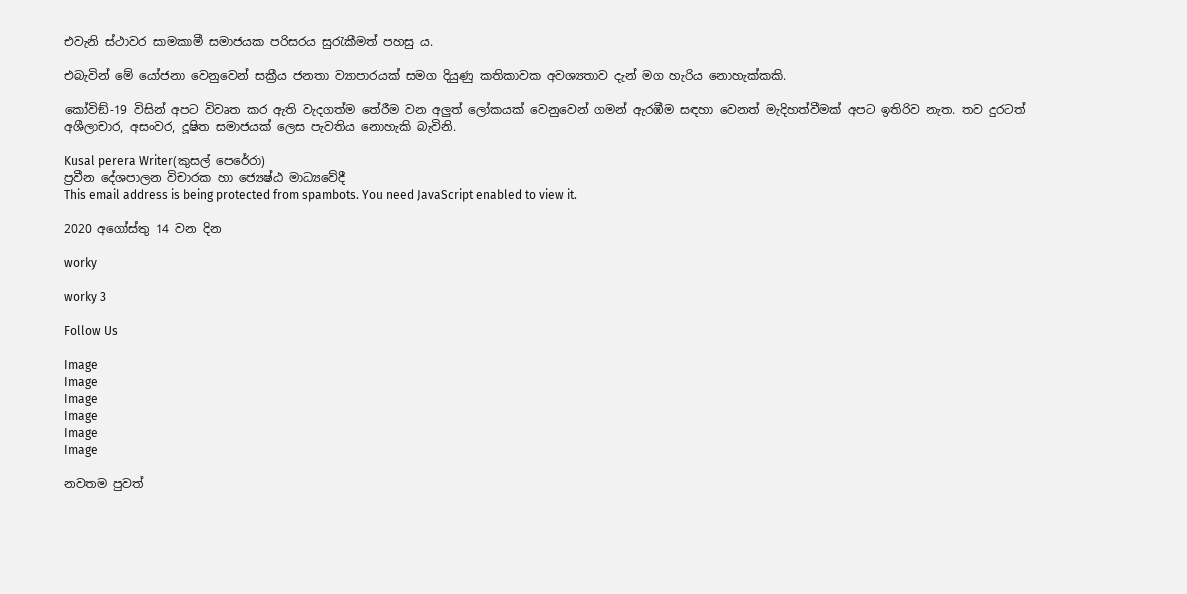එවැනි ස්ථාවර සාමකාමී සමාජයක පරිසරය සුරැකීමත් පහසු ය.

එබැවින් මේ යෝජනා වෙනුවෙන් සක්‍රීය ජනතා ව්‍යාපාරයක් සමග දියුණු කතිකාවක අවශ්‍යතාව දැන් මග හැරිය නොහැක්කකි.

කෝවිඞ්-19 විසින් අපට විවෘත කර ඇති වැදගත්ම තේරීම වන අලුත් ලෝකයක් වෙනුවෙන් ගමන් ඇරඹීම සඳහා වෙනත් මැදිහත්වීමක් අපට ඉතිරිව නැත. තව දුරටත් අශීලාචාර, අසංවර, දූෂිත සමාජයක් ලෙස පැවතිය නොහැකි බැවිනි.

Kusal perera Writer(කුසල් පෙරේරා)
ප්‍රවීන දේශපාලන විචාරක හා ජ්‍යෙෂ්ඨ මාධ්‍යවේදී
This email address is being protected from spambots. You need JavaScript enabled to view it.

2020 අගෝස්තු 14 වන දින

worky

worky 3

Follow Us

Image
Image
Image
Image
Image
Image

නවතම පුවත්